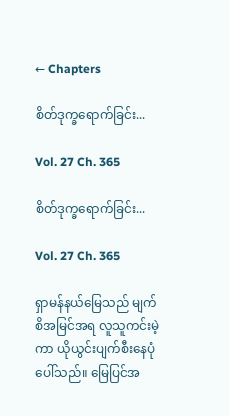← Chapters

စိတ်ဒုက္ခရောက်ခြင်း...

Vol. 27 Ch. 365

စိတ်ဒုက္ခရောက်ခြင်း...

Vol. 27 Ch. 365

ရှာမန်နယ်မြေသည် မျက်စိအမြင်အရ လူသူကင်းမဲ့ကာ ယိုယွင်းပျက်စီးနေပုံ ပေါ်သည်။ မြေပြင်အ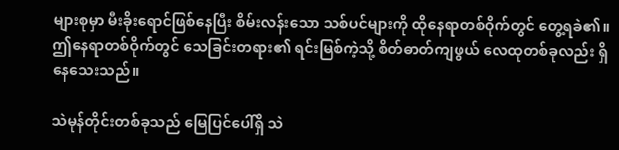များစုမှာ မီးခိုးရောင်ဖြစ်နေပြီး စိမ်းလန်းသော သစ်ပင်များကို ထိုနေရာတစ်ဝိုက်တွင် တွေ့ရခဲ၏။ ဤနေရာတစ်ဝိုက်တွင် သေခြင်းတရား၏ ရင်းမြစ်ကဲ့သို့ စိတ်ဓာတ်ကျဖွယ် လေထုတစ်ခုလည်း ရှိနေသေးသည်။

သဲမုန်တိုင်းတစ်ခုသည် မြေပြင်ပေါ်ရှိ သဲ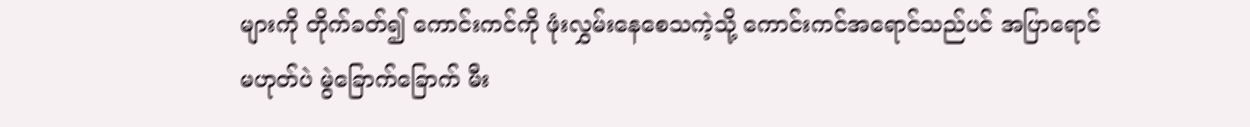များကို တိုက်ခတ်၍ ကောင်းကင်ကို ဖုံးလွှမ်းနေစေသကဲ့သို့ ကောင်းကင်အရောင်သည်ပင် အပြာရောင်မဟုတ်ပဲ မွဲခြောက်ခြောက် မီး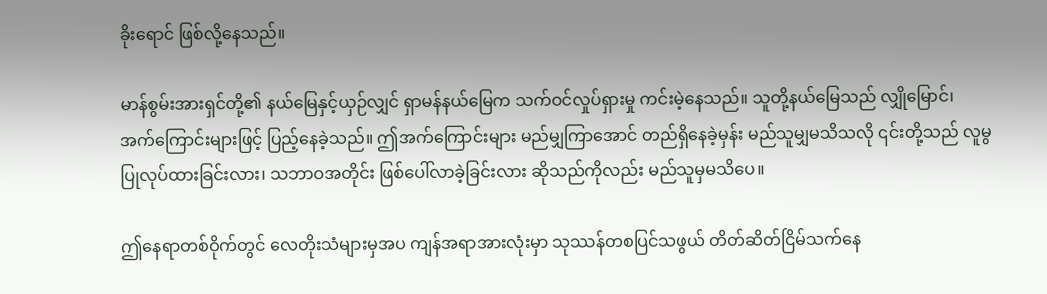ခိုးရောင် ဖြစ်လို့နေသည်။

မာန်စွမ်းအားရှင်တို့၏ နယ်မြေနှင့်ယှဉ်လျှင် ရှာမန်နယ်မြေက သက်ဝင်လှုပ်ရှားမှု ကင်းမဲ့နေသည်။ သူတို့နယ်မြေသည် လျှိုမြောင်၊ အက်ကြောင်းများဖြင့် ပြည့်နေခဲ့သည်။ ဤအက်ကြောင်းများ မည်မျှကြာအောင် တည်ရှိနေခဲ့မှန်း မည်သူမျှမသိသလို ၎င်းတို့သည် လူမွ ပြုလုပ်ထားခြင်းလား၊ သဘာဝအတိုင်း ဖြစ်ပေါ်လာခဲ့ခြင်းလား ဆိုသည်ကိုလည်း မည်သူမှမသိပေ။

ဤနေရာတစ်ဝိုက်တွင် လေတိုးသံများမှအပ ကျန်အရာအားလုံးမှာ သုဿန်တစပြင်သဖွယ် တိတ်ဆိတ်ငြိမ်သက်နေ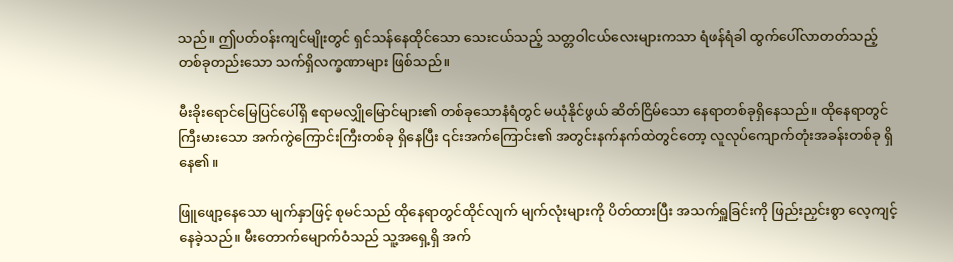သည်။ ဤပတ်ဝန်းကျင်မျိုးတွင် ရှင်သန်နေထိုင်သော သေးငယ်သည့် သတ္တဝါငယ်လေးများကသာ ရံဖန်ရံခါ ထွက်ပေါ်လာတတ်သည့် တစ်ခုတည်းသော သက်ရှိလက္ခဏာများ ဖြစ်သည်။

မီးခိုးရောင်မြေပြင်ပေါ်ရှိ ဧရာမလျှိုမြောင်များ၏ တစ်ခုသောနံရံတွင် မယုံနိုင်ဖွယ် ဆိတ်ငြိမ်သော နေရာတစ်ခုရှိနေသည်။ ထိုနေရာတွင် ကြီးမားသော အက်ကွဲကြောင်းကြီးတစ်ခု ရှိနေပြီး ၎င်းအက်ကြောင်း၏ အတွင်းနက်နက်ထဲတွင်တော့ လူလုပ်ကျောက်တုံးအခန်းတစ်ခု ရှိနေ၏။

ဖြူဖျော့နေသော မျက်နှာဖြင့် စုမင်သည် ထိုနေရာတွင်ထိုင်လျက် မျက်လုံးများကို ပိတ်ထားပြီး အသက်ရှူခြင်းကို ဖြည်းညှင်းစွာ လေ့ကျင့်နေခဲ့သည်။ မီးတောက်မျောက်ဝံသည် သူ့အရှေ့ရှိ အက်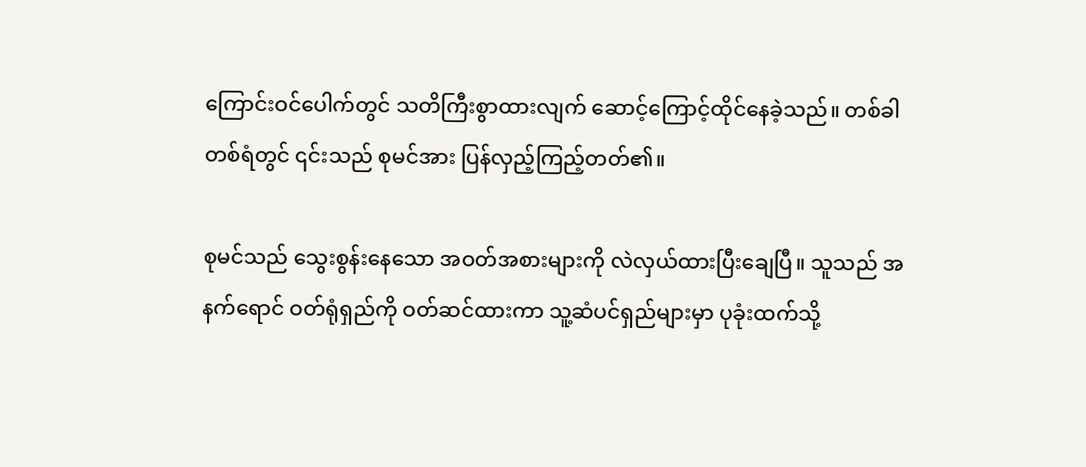ကြောင်းဝင်ပေါက်တွင် သတိကြီးစွာထားလျက် ဆောင့်ကြောင့်ထိုင်နေခဲ့သည်။ တစ်ခါတစ်ရံတွင် ၎င်းသည် စုမင်အား ပြန်လှည့်ကြည့်တတ်၏။

စုမင်သည် သွေးစွန်းနေသော အဝတ်အစားများကို လဲလှယ်ထားပြီးချေပြီ။ သူသည် အနက်ရောင် ဝတ်ရုံရှည်ကို ဝတ်ဆင်ထားကာ သူ့ဆံပင်ရှည်များမှာ ပုခုံးထက်သို့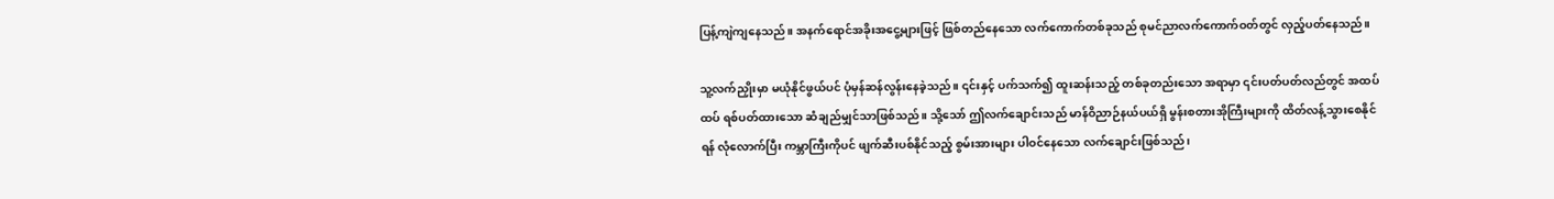ပြန့်ကျဲကျနေသည်။ အနက်ရောင်အခိုးအငွေ့များဖြင့် ဖြစ်တည်နေသော လက်ကောက်တစ်ခုသည် စုမင်ညာလက်ကောက်ဝတ်တွင် လှည့်ပတ်နေသည်။

သူ့လက်ညှိုးမှာ မယုံနိုင်ဖွယ်ပင် ပုံမှန်ဆန်လွန်းနေခဲ့သည်။ ၎င်းနှင့် ပက်သက်၍ ထူးဆန်းသည့် တစ်ခုတည်းသော အရာမှာ ၎င်းပတ်ပတ်လည်တွင် အထပ်ထပ် ရစ်ပတ်ထားသော ဆံချည်မျှင်သာဖြစ်သည်။ သို့သော် ဤလက်ချောင်းသည် မာန်ဝိညာဉ်နယ်ပယ်ရှိ မွန်းစတားအိုကြီးများကို ထိတ်လန့်သွားစေနိုင်ရန် လုံလောက်ပြီး ကမ္ဘာကြီးကိုပင် ဖျက်ဆီးပစ်နိုင်သည့် စွမ်းအားများ ပါဝင်နေသော လက်ချောင်းဖြစ်သည်၊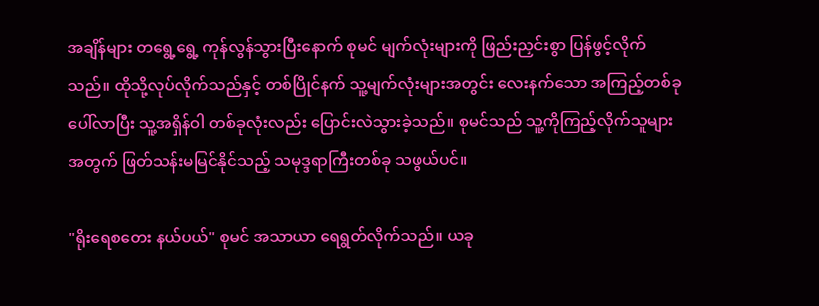အချိန်များ တရွေ့ရွေ့ ကုန်လွန်သွားပြီးနောက် စုမင် မျက်လုံးများကို ဖြည်းညှင်းစွာ ပြန်ဖွင့်လိုက်သည်။ ထိုသို့လုပ်လိုက်သည်နှင့် တစ်ပြိုင်နက် သူ့မျက်လုံးများအတွင်း လေးနက်သော အကြည့်တစ်ခု ပေါ်လာပြီး သူ့အရှိန်ဝါ တစ်ခုလုံးလည်း ပြောင်းလဲသွားခဲ့သည်။ စုမင်သည် သူ့ကိုကြည့်လိုက်သူများအတွက် ဖြတ်သန်းမမြင်နိုင်သည့် သမုဒ္ဒရာကြီးတစ်ခု သဖွယ်ပင်။

"ရိုးရေစတေး နယ်ပယ်" စုမင် အသာယာ ရေရွတ်လိုက်သည်။ ယခု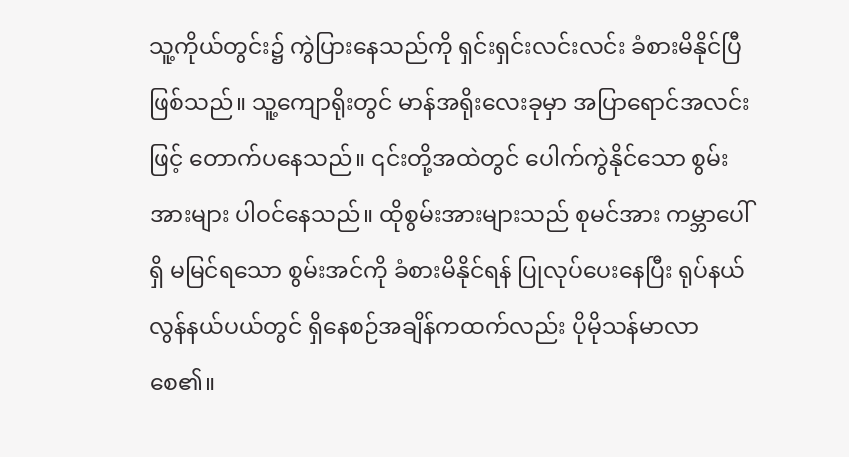သူ့ကိုယ်တွင်း၌ ကွဲပြားနေသည်ကို ရှင်းရှင်းလင်းလင်း ခံစားမိနိုင်ပြီဖြစ်သည်။ သူ့ကျောရိုးတွင် မာန်အရိုးလေးခုမှာ အပြာရောင်အလင်းဖြင့် တောက်ပနေသည်။ ၎င်းတို့အထဲတွင် ပေါက်ကွဲနိုင်သော စွမ်းအားများ ပါဝင်နေသည်။ ထိုစွမ်းအားများသည် စုမင်အား ကမ္ဘာပေါ်ရှိ မမြင်ရသော စွမ်းအင်ကို ခံစားမိနိုင်ရန် ပြုလုပ်ပေးနေပြီး ရုပ်နယ်လွန်နယ်ပယ်တွင် ရှိနေစဉ်အချိန်ကထက်လည်း ပိုမိုသန်မာလာစေ၏။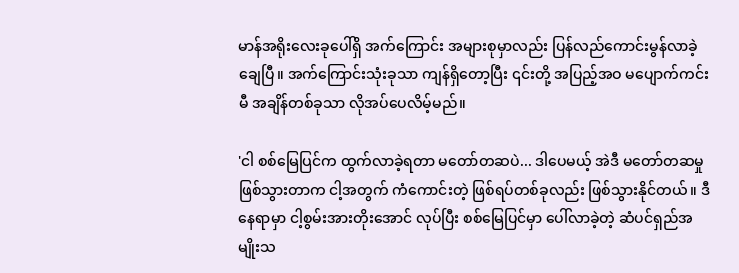မာန်အရိုးလေးခုပေါ်ရှိ အက်ကြောင်း အများစုမှာလည်း ပြန်လည်ကောင်းမွန်လာခဲ့ချေပြီ။ အက်ကြောင်းသုံးခုသာ ကျန်ရှိတော့ပြီး ၎င်းတို့ အပြည့်အဝ မပျောက်ကင်းမီ အချိန်တစ်ခုသာ လိုအပ်ပေလိမ့်မည်။

'ငါ စစ်မြေပြင်က ထွက်လာခဲ့ရတာ မတော်တဆပဲ... ဒါပေမယ့် အဲဒီ မတော်တဆမှု ဖြစ်သွားတာက ငါ့အတွက် ကံကောင်းတဲ့ ဖြစ်ရပ်တစ်ခုလည်း ဖြစ်သွားနိုင်တယ်။ ဒီနေရာမှာ ငါ့စွမ်းအားတိုးအောင် လုပ်ပြီး စစ်မြေပြင်မှာ ပေါ်လာခဲ့တဲ့ ဆံပင်ရှည်အမျိုးသ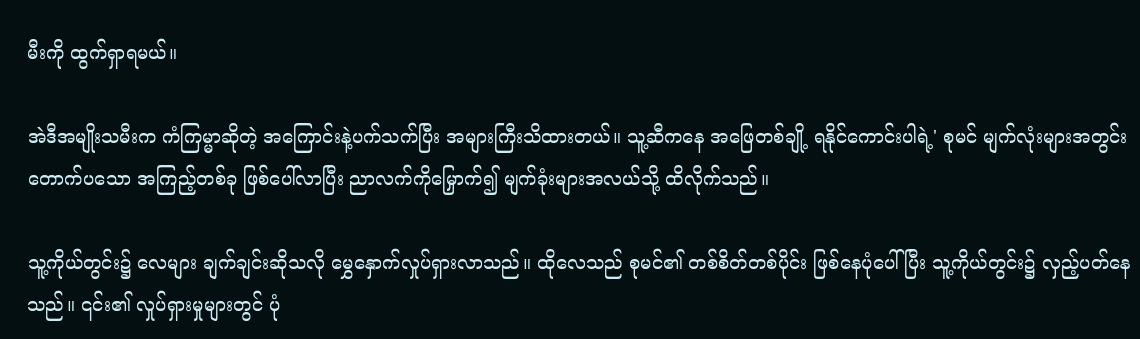မီးကို ထွက်ရှာရမယ်။

အဲဒီအမျိုးသမီးက ကံကြမ္မာဆိုတဲ့ အကြောင်းနဲ့ပက်သက်ပြီး အများကြီးသိထားတယ်။ သူ့ဆီကနေ အဖြေတစ်ချို့ ရနိုင်ကောင်းပါရဲ့' စုမင် မျက်လုံးများအတွင်း တောက်ပသော အကြည့်တစ်ခု ဖြစ်ပေါ်လာပြီး ညာလက်ကိုမြှောက်၍ မျက်ခုံးများအလယ်သို့ ထိလိုက်သည်။

သူ့ကိုယ်တွင်း၌ လေများ ချက်ချင်းဆိုသလို မွှေနှောက်လှုပ်ရှားလာသည်။ ထိုလေသည် စုမင်၏ တစ်စိတ်တစ်ပိုင်း ဖြစ်နေပုံပေါ်ပြီး သူ့ကိုယ်တွင်း၌ လှည့်ပတ်နေသည်။ ၎င်း၏ လှုပ်ရှားမှုများတွင် ပုံ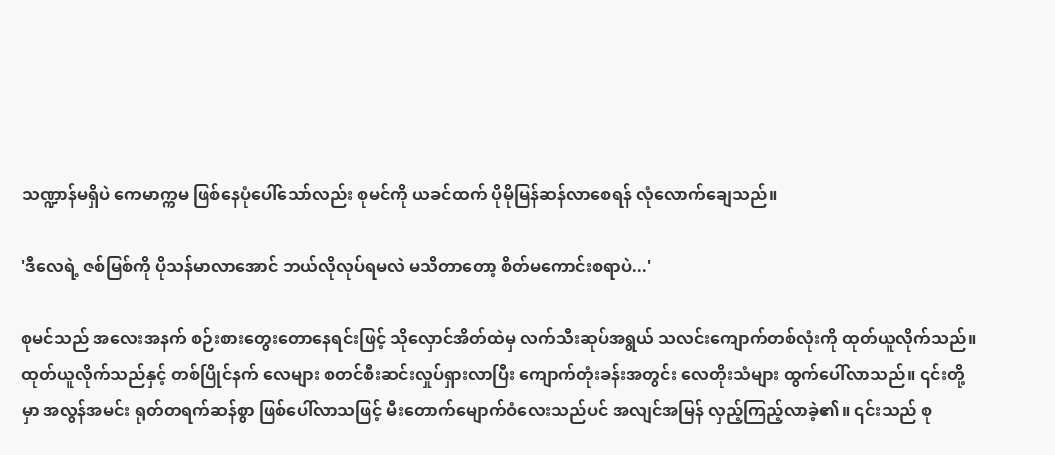သဏ္ဍာန်မရှိပဲ ကေမာက္ကမ ဖြစ်နေပုံပေါ်သော်လည်း စုမင်ကို ယခင်ထက် ပိုမိုမြန်ဆန်လာစေရန် လုံလောက်ချေသည်။

'ဒီလေရဲ့ ဇစ်မြစ်ကို ပိုသန်မာလာအောင် ဘယ်လိုလုပ်ရမလဲ မသိတာတော့ စိတ်မကောင်းစရာပဲ...'

စုမင်သည် အလေးအနက် စဉ်းစားတွေးတောနေရင်းဖြင့် သိုလှောင်အိတ်ထဲမှ လက်သီးဆုပ်အရွယ် သလင်းကျောက်တစ်လုံးကို ထုတ်ယူလိုက်သည်။ ထုတ်ယူလိုက်သည်နှင့် တစ်ပြိုင်နက် လေများ စတင်စီးဆင်းလှုပ်ရှားလာပြီး ကျောက်တုံးခန်းအတွင်း လေတိုးသံများ ထွက်ပေါ်လာသည်။ ၎င်းတို့မှာ အလွန်အမင်း ရုတ်တရက်ဆန်စွာ ဖြစ်ပေါ်လာသဖြင့် မီးတောက်မျောက်ဝံလေးသည်ပင် အလျင်အမြန် လှည့်ကြည့်လာခဲ့၏။ ၎င်းသည် စု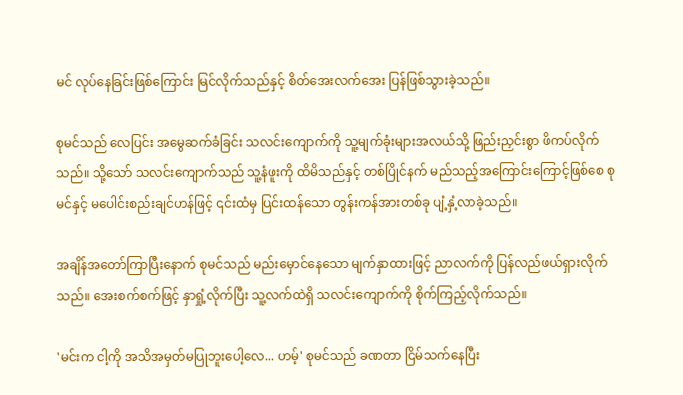မင် လုပ်နေခြင်းဖြစ်ကြောင်း မြင်လိုက်သည်နှင့် စိတ်အေးလက်အေး ပြန်ဖြစ်သွားခဲ့သည်။

စုမင်သည် လေပြင်း အမွေဆက်ခံခြင်း သလင်းကျောက်ကို သူ့မျက်ခုံးများအလယ်သို့ ဖြည်းညှင်းစွာ ဖိကပ်လိုက်သည်။ သို့သော် သလင်းကျောက်သည် သူ့နံဖူးကို ထိမိသည်နှင့် တစ်ပြိုင်နက် မည်သည့်အကြောင်းကြောင့်ဖြစ်စေ စုမင်နှင့် မပေါင်းစည်းချင်ဟန်ဖြင့် ၎င်းထံမှ ပြင်းထန်သော တွန်းကန်အားတစ်ခု ပျံ့နှံ့လာခဲ့သည်။

အချိန်အတော်ကြာပြီးနောက် စုမင်သည် မည်းမှောင်နေသော မျက်နှာထားဖြင့် ညာလက်ကို ပြန်လည်ဖယ်ရှားလိုက်သည်။ အေးစက်စက်ဖြင့် နှာရှုံ့လိုက်ပြီး သူ့လက်ထဲရှိ သလင်းကျောက်ကို စိုက်ကြည့်လိုက်သည်။

'မင်းက ငါ့ကို အသိအမှတ်မပြုဘူးပေါ့လေ... ဟမ့်' စုမင်သည် ခဏတာ ငြိမ်သက်နေပြီး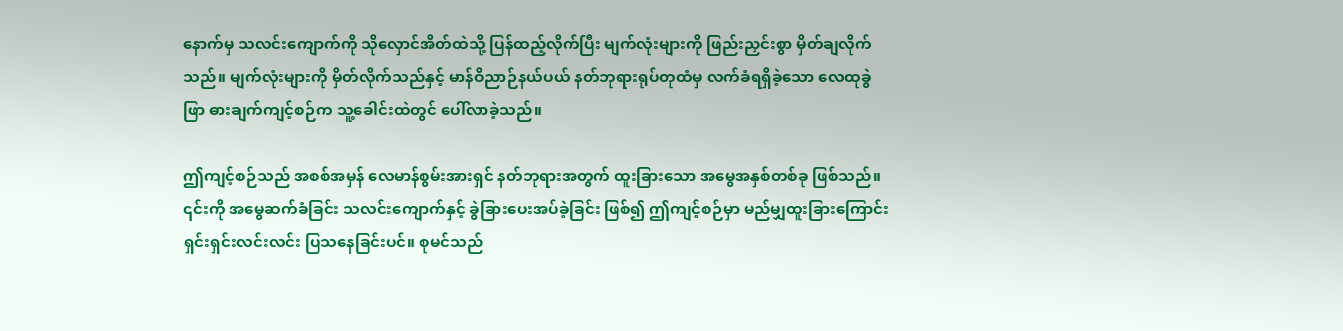နောက်မှ သလင်းကျောက်ကို သိုလှောင်အိတ်ထဲသို့ ပြန်ထည့်လိုက်ပြီး မျက်လုံးများကို ဖြည်းညှင်းစွာ မှိတ်ချလိုက်သည်။ မျက်လုံးများကို မှိတ်လိုက်သည်နှင့် မာန်ဝိညာဉ်နယ်ပယ် နတ်ဘုရားရုပ်တုထံမှ လက်ခံရရှိခဲ့သော လေထုခွဲဖြာ ဓားချက်ကျင့်စဉ်က သူ့ခေါင်းထဲတွင် ပေါ်လာခဲ့သည်။

ဤကျင့်စဉ်သည် အစစ်အမှန် လေမာန်စွမ်းအားရှင် နတ်ဘုရားအတွက် ထူးခြားသော အမွေအနှစ်တစ်ခု ဖြစ်သည်။ ၎င်းကို အမွေဆက်ခံခြင်း သလင်းကျောက်နှင့် ခွဲခြားပေးအပ်ခဲ့ခြင်း ဖြစ်၍ ဤကျင့်စဉ်မှာ မည်မျှထူးခြားကြောင်း ရှင်းရှင်းလင်းလင်း ပြသနေခြင်းပင်။ စုမင်သည်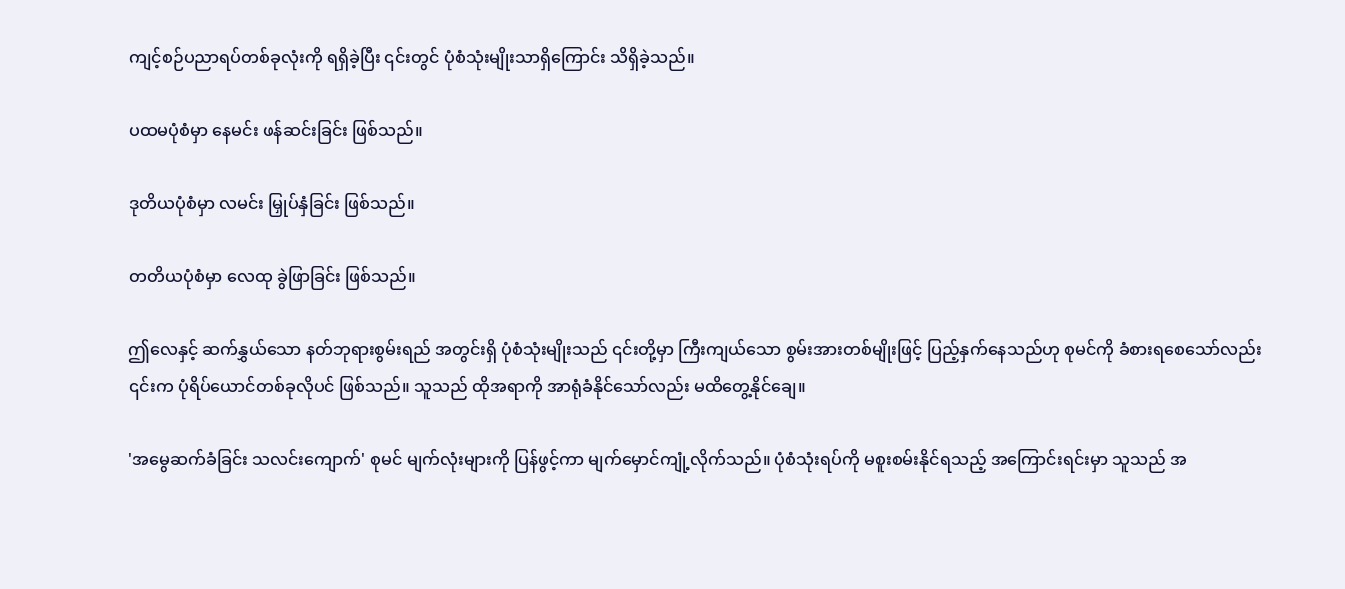ကျင့်စဉ်ပညာရပ်တစ်ခုလုံးကို ရရှိခဲ့ပြီး ၎င်းတွင် ပုံစံသုံးမျိုးသာရှိကြောင်း သိရှိခဲ့သည်။

ပထမပုံစံမှာ နေမင်း ဖန်ဆင်းခြင်း ဖြစ်သည်။

ဒုတိယပုံစံမှာ လမင်း မြှုပ်နှံခြင်း ဖြစ်သည်။

တတိယပုံစံမှာ လေထု ခွဲဖြာခြင်း ဖြစ်သည်။

ဤလေနှင့် ဆက်နွှယ်သော နတ်ဘုရားစွမ်းရည် အတွင်းရှိ ပုံစံသုံးမျိုးသည် ၎င်းတို့မှာ ကြီးကျယ်သော စွမ်းအားတစ်မျိုးဖြင့် ပြည့်နှက်နေသည်ဟု စုမင်ကို ခံစားရစေသော်လည်း ၎င်းက ပုံရိပ်ယောင်တစ်ခုလိုပင် ဖြစ်သည်။ သူသည် ထိုအရာကို အာရုံခံနိုင်သော်လည်း မထိတွေ့နိုင်ချေ။

'အမွေဆက်ခံခြင်း သလင်းကျောက်' စုမင် မျက်လုံးများကို ပြန်ဖွင့်ကာ မျက်မှောင်ကျုံ့လိုက်သည်။ ပုံစံသုံးရပ်ကို မစူးစမ်းနိုင်ရသည့် အကြောင်းရင်းမှာ သူသည် အ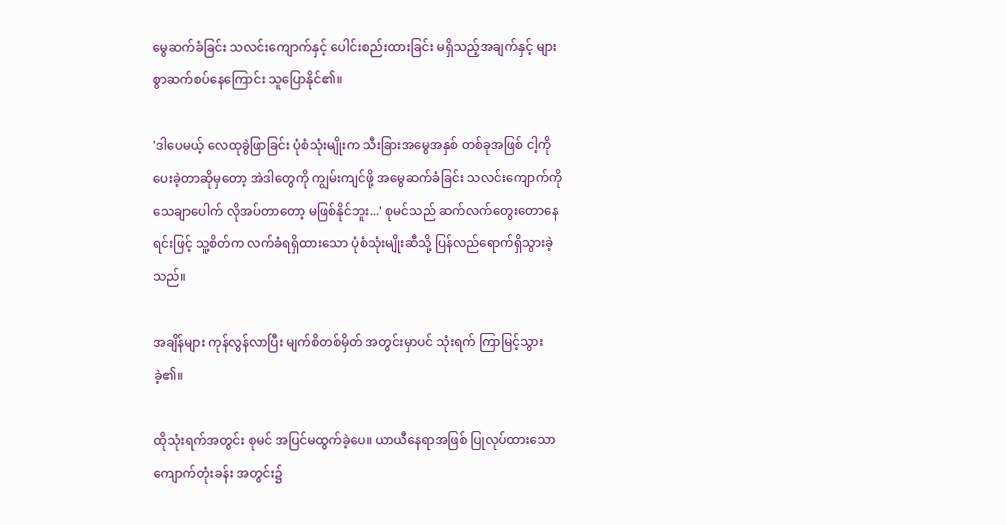မွေဆက်ခံခြင်း သလင်းကျောက်နှင့် ပေါင်းစည်းထားခြင်း မရှိသည့်အချက်နှင့် များစွာဆက်စပ်နေကြောင်း သူပြောနိုင်၏။

'ဒါပေမယ့် လေထုခွဲဖြာခြင်း ပုံစံသုံးမျိုးက သီးခြားအမွေအနှစ် တစ်ခုအဖြစ် ငါ့ကိုပေးခဲ့တာဆိုမှတော့ အဲဒါတွေကို ကျွမ်းကျင်ဖို့ အမွေဆက်ခံခြင်း သလင်းကျောက်ကို သေချာပေါက် လိုအပ်တာတော့ မဖြစ်နိုင်ဘူး...' စုမင်သည် ဆက်လက်တွေးတောနေရင်းဖြင့် သူ့စိတ်က လက်ခံရရှိထားသော ပုံစံသုံးမျိုးဆီသို့ ပြန်လည်ရောက်ရှိသွားခဲ့သည်။

အချိန်များ ကုန်လွန်လာပြီး မျက်စိတစ်မှိတ် အတွင်းမှာပင် သုံးရက် ကြာမြင့်သွားခဲ့၏။

ထိုသုံးရက်အတွင်း စုမင် အပြင်မထွက်ခဲ့ပေ။ ယာယီနေရာအဖြစ် ပြုလုပ်ထားသော ကျောက်တုံးခန်း အတွင်း၌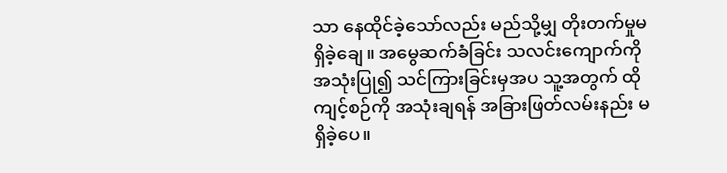သာ နေထိုင်ခဲ့သော်လည်း မည်သို့မျှ တိုးတက်မှုမရှိခဲ့ချေ။ အမွေဆက်ခံခြင်း သလင်းကျောက်ကို အသုံးပြု၍ သင်ကြားခြင်းမှအပ သူ့အတွက် ထိုကျင့်စဉ်ကို အသုံးချရန် အခြားဖြတ်လမ်းနည်း မရှိခဲ့ပေ။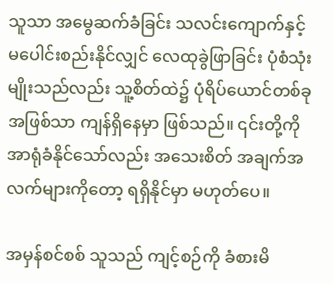သူသာ အမွေဆက်ခံခြင်း သလင်းကျောက်နှင့် မပေါင်းစည်းနိုင်လျှင် လေထုခွဲဖြာခြင်း ပုံစံသုံးမျိုးသည်လည်း သူ့စိတ်ထဲ၌ ပုံရိပ်ယောင်တစ်ခု  အဖြစ်သာ ကျန်ရှိနေမှာ ဖြစ်သည်။ ၎င်းတို့ကို အာရုံခံနိုင်သော်လည်း အသေးစိတ် အချက်အလက်များကိုတော့ ရရှိနိုင်မှာ မဟုတ်ပေ။

အမှန်စင်စစ် သူသည် ကျင့်စဉ်ကို ခံစားမိ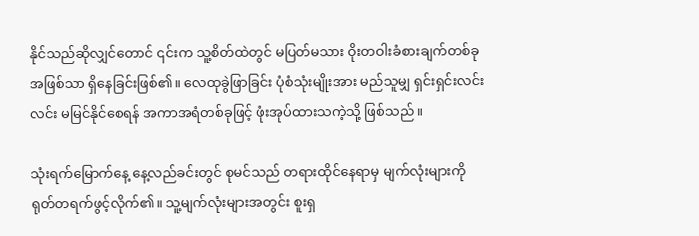နိုင်သည်ဆိုလျှင်တောင် ၎င်းက သူ့စိတ်ထဲတွင် မပြတ်မသား ဝိုးတဝါးခံစားချက်တစ်ခု အဖြစ်သာ ရှိနေခြင်းဖြစ်၏။ လေထုခွဲဖြာခြင်း ပုံစံသုံးမျိုးအား မည်သူမျှ ရှင်းရှင်းလင်းလင်း မမြင်နိုင်စေရန် အကာအရံတစ်ခုဖြင့် ဖုံးအုပ်ထားသကဲ့သို့ ဖြစ်သည်။

သုံးရက်မြောက်နေ့ နေ့လည်ခင်းတွင် စုမင်သည် တရားထိုင်နေရာမှ မျက်လုံးများကို ရုတ်တရက်ဖွင့်လိုက်၏။ သူ့မျက်လုံးများအတွင်း စူးရှ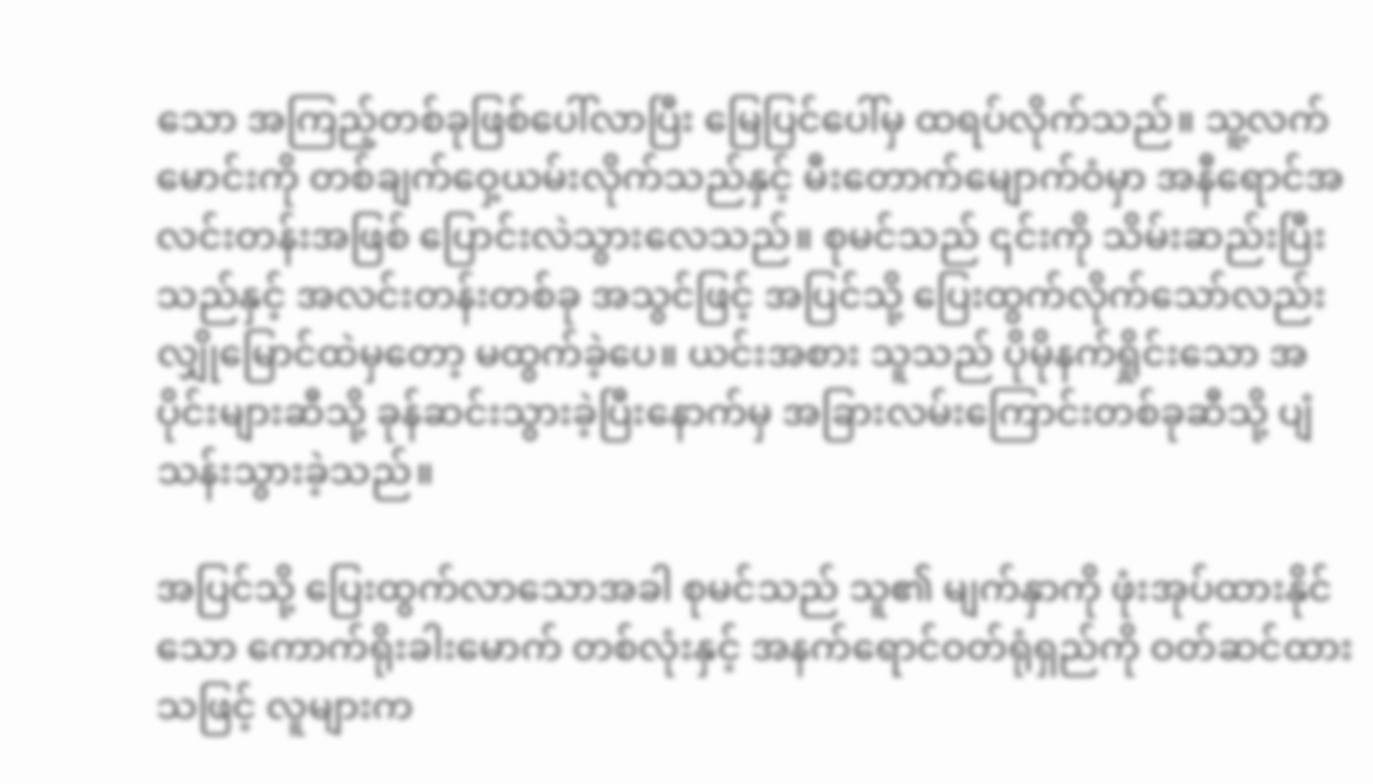သော အကြည့်တစ်ခုဖြစ်ပေါ်လာပြီး မြေပြင်ပေါ်မှ ထရပ်လိုက်သည်။ သူ့လက်မောင်းကို တစ်ချက်ဝှေ့ယမ်းလိုက်သည်နှင့် မီးတောက်မျောက်ဝံမှာ အနီရောင်အလင်းတန်းအဖြစ် ပြောင်းလဲသွားလေသည်။ စုမင်သည် ၎င်းကို သိမ်းဆည်းပြီးသည်နှင့် အလင်းတန်းတစ်ခု အသွင်ဖြင့် အပြင်သို့ ပြေးထွက်လိုက်သော်လည်း လျှိုမြောင်ထဲမှတော့ မထွက်ခဲ့ပေ။ ယင်းအစား သူသည် ပိုမိုနက်ရှိုင်းသော အပိုင်းများဆီသို့ ခုန်ဆင်းသွားခဲ့ပြီးနောက်မှ အခြားလမ်းကြောင်းတစ်ခုဆီသို့ ပျံသန်းသွားခဲ့သည်။

အပြင်သို့ ပြေးထွက်လာသောအခါ စုမင်သည် သူ၏ မျက်နှာကို ဖုံးအုပ်ထားနိုင်သော ကောက်ရိုးခါးမောက် တစ်လုံးနှင့် အနက်ရောင်ဝတ်ရုံရှည်ကို ဝတ်ဆင်ထားသဖြင့် လူများက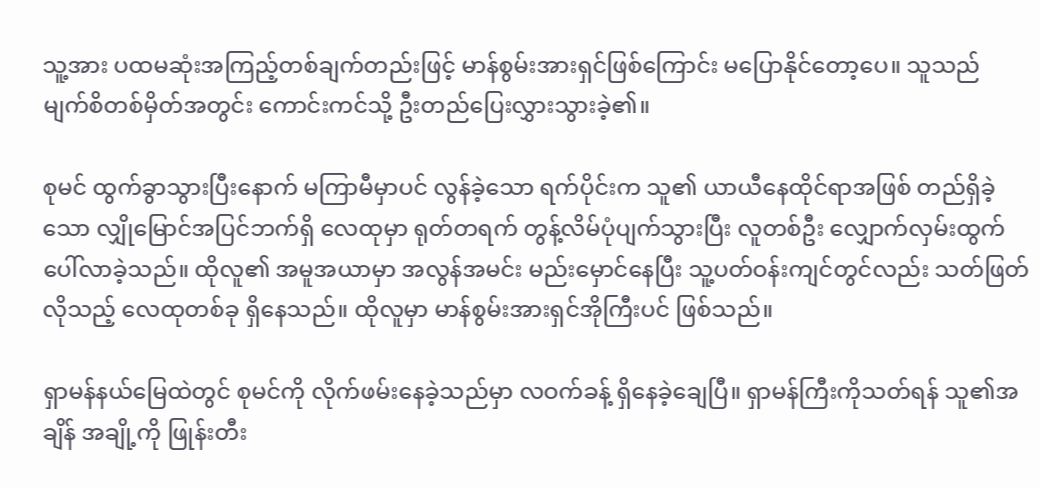သူ့အား ပထမဆုံးအကြည့်တစ်ချက်တည်းဖြင့် မာန်စွမ်းအားရှင်ဖြစ်ကြောင်း မပြောနိုင်တော့ပေ။ သူသည် မျက်စိတစ်မှိတ်အတွင်း ကောင်းကင်သို့ ဦးတည်ပြေးလွှားသွားခဲ့၏။

စုမင် ထွက်ခွာသွားပြီးနောက် မကြာမီမှာပင် လွန်ခဲ့သော ရက်ပိုင်းက သူ၏ ယာယီနေထိုင်ရာအဖြစ် တည်ရှိခဲ့သော လျှိုမြောင်အပြင်ဘက်ရှိ လေထုမှာ ရုတ်တရက် တွန့်လိမ်ပုံပျက်သွားပြီး လူတစ်ဦး လျှောက်လှမ်းထွက်ပေါ်လာခဲ့သည်။ ထိုလူ၏ အမူအယာမှာ အလွန်အမင်း မည်းမှောင်နေပြီး သူ့ပတ်ဝန်းကျင်တွင်လည်း သတ်ဖြတ်လိုသည့် လေထုတစ်ခု ရှိနေသည်။ ထိုလူမှာ မာန်စွမ်းအားရှင်အိုကြီးပင် ဖြစ်သည်။

ရှာမန်နယ်မြေထဲတွင် စုမင်ကို လိုက်ဖမ်းနေခဲ့သည်မှာ လဝက်ခန့် ရှိနေခဲ့ချေပြီ။ ရှာမန်ကြီးကိုသတ်ရန် သူ၏အချိန် အချို့ကို ဖြုန်းတီး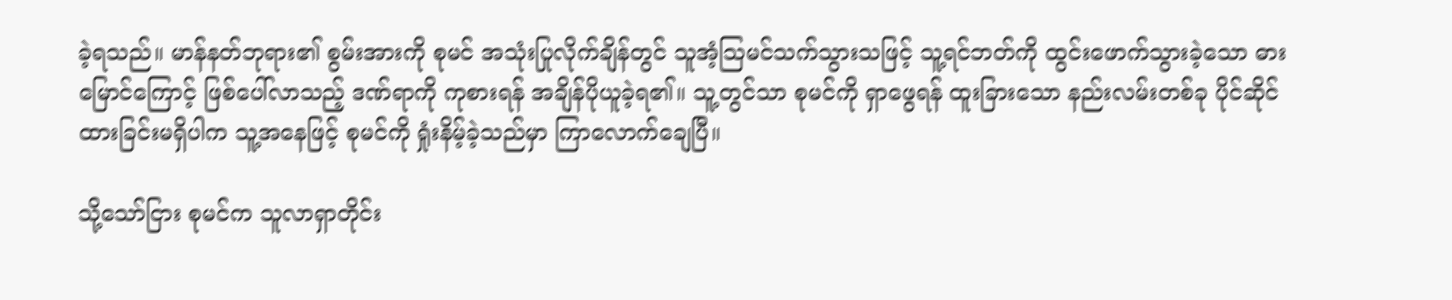ခဲ့ရသည်။ မာန်နတ်ဘုရား၏ စွမ်းအားကို စုမင် အသုံးပြုလိုက်ချိန်တွင် သူအံ့သြမင်သက်သွားသဖြင့် သူ့ရင်ဘတ်ကို ထွင်းဖောက်သွားခဲ့သော ဓားမြောင်ကြောင့် ဖြစ်ပေါ်လာသည့် ဒဏ်ရာကို ကုစားရန် အချိန်ပိုယူခဲ့ရ၏။ သူ့တွင်သာ စုမင်ကို ရှာဖွေရန် ထူးခြားသော နည်းလမ်းတစ်ခု ပိုင်ဆိုင်ထားခြင်းမရှိပါက သူ့အနေဖြင့် စုမင်ကို ရှုံးနိမ့်ခဲ့သည်မှာ ကြာလောက်ချေပြီ။

သို့သော်ငြား စုမင်က သူလာရှာတိုင်း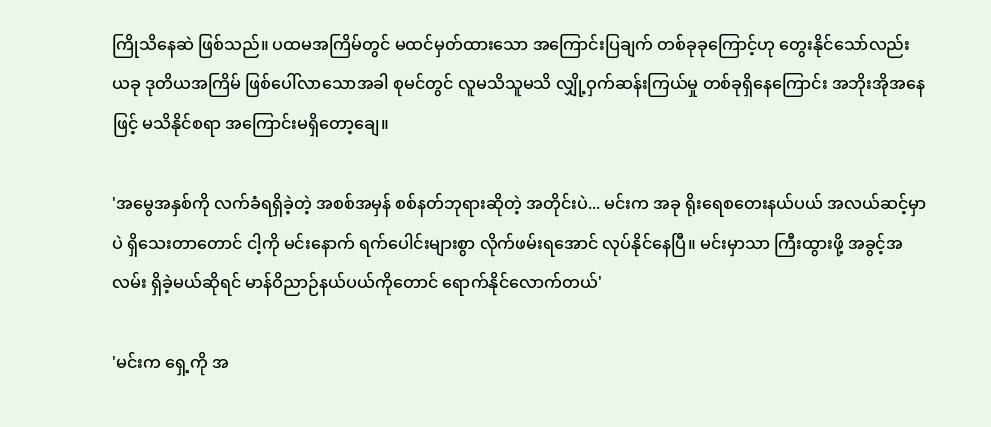ကြိုသိနေဆဲ ဖြစ်သည်။ ပထမအကြိမ်တွင် မထင်မှတ်ထားသော အကြောင်းပြချက် တစ်ခုခုကြောင့်ဟု တွေးနိုင်သော်လည်း ယခု ဒုတိယအကြိမ် ဖြစ်ပေါ်လာသောအခါ စုမင်တွင် လူမသိသူမသိ လျှို့ဝှက်ဆန်းကြယ်မှု တစ်ခုရှိနေကြောင်း အဘိုးအိုအနေဖြင့် မသိနိုင်စရာ အကြောင်းမရှိတော့ချေ။

'အမွေအနှစ်ကို လက်ခံရရှိခဲ့တဲ့ အစစ်အမှန် စစ်နတ်ဘုရားဆိုတဲ့ အတိုင်းပဲ... မင်းက အခု ရိုးရေစတေးနယ်ပယ် အလယ်ဆင့်မှာပဲ ရှိသေးတာတောင် ငါ့ကို မင်းနောက် ရက်ပေါင်းများစွာ လိုက်ဖမ်းရအောင် လုပ်နိုင်နေပြီ။ မင်းမှာသာ ကြီးထွားဖို့ အခွင့်အလမ်း ရှိခဲ့မယ်ဆိုရင် မာန်ဝိညာဉ်နယ်ပယ်ကိုတောင် ရောက်နိုင်လောက်တယ်'

'မင်းက ရှေ့ကို အ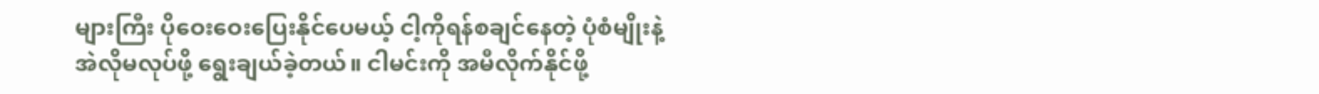များကြီး ပိုဝေးဝေးပြေးနိုင်ပေမယ့် ငါ့ကိုရန်စချင်နေတဲ့ ပုံစံမျိုးနဲ့ အဲလိုမလုပ်ဖို့ ရွေးချယ်ခဲ့တယ်။ ငါမင်းကို အမီလိုက်နိုင်ဖို့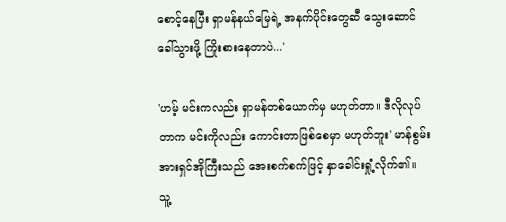စောင့်နေပြီး ရှာမန်နယ်မြေရဲ့ အနက်ပိုင်းတွေဆီ သွေးဆောင်ခေါ်သွားဖို့ ကြိုးစားနေတာပဲ...'

'ဟမ့် မင်းကလည်း ရှာမန်တစ်ယောက်မှ မဟုတ်တာ။ ဒီလိုလုပ်တာက မင်းကိုလည်း ကောင်းတာဖြစ်စေမှာ မဟုတ်ဘူး' မာန်စွမ်းအားရှင်အိုကြီးသည် အေးစက်စက်ဖြင့် နှာခေါင်းရှုံ့လိုက်၏။ သူ့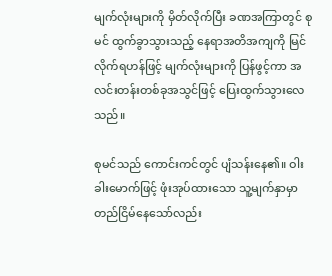မျက်လုံးများကို မှိတ်လိုက်ပြီး ခဏအကြာတွင် စုမင် ထွက်ခွာသွားသည့် နေရာအတိအကျကို မြင်လိုက်ရဟန်ဖြင့် မျက်လုံးများကို ပြန်ဖွင့်ကာ အလင်းတန်းတစ်ခုအသွင်ဖြင့် ပြေးထွက်သွားလေသည်။

စုမင်သည် ကောင်းကင်တွင် ပျံသန်းနေ၏။ ဝါးခါးမောက်ဖြင့် ဖုံးအုပ်ထားသော သူ့မျက်နှာမှာ တည်ငြိမ်နေသော်လည်း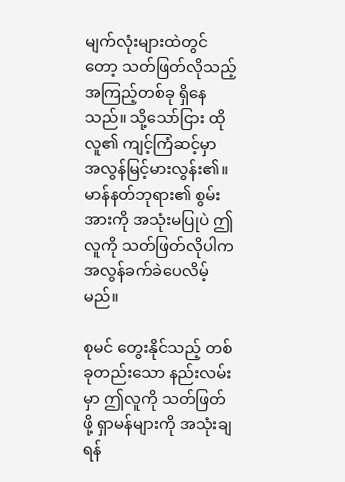မျက်လုံးများထဲတွင်တော့ သတ်ဖြတ်လိုသည့် အကြည့်တစ်ခု ရှိနေသည်။ သို့သော်ငြား ထိုလူ၏ ကျင့်ကြံဆင့်မှာ အလွန်မြင့်မားလွန်း၏။ မာန်နတ်ဘုရား၏ စွမ်းအားကို အသုံးမပြုပဲ ဤလူကို သတ်ဖြတ်လိုပါက အလွန်ခက်ခဲပေလိမ့်မည်။

စုမင် တွေးနိုင်သည့် တစ်ခုတည်းသော နည်းလမ်းမှာ ဤလူကို သတ်ဖြတ်ဖို့ ရှာမန်များကို အသုံးချရန်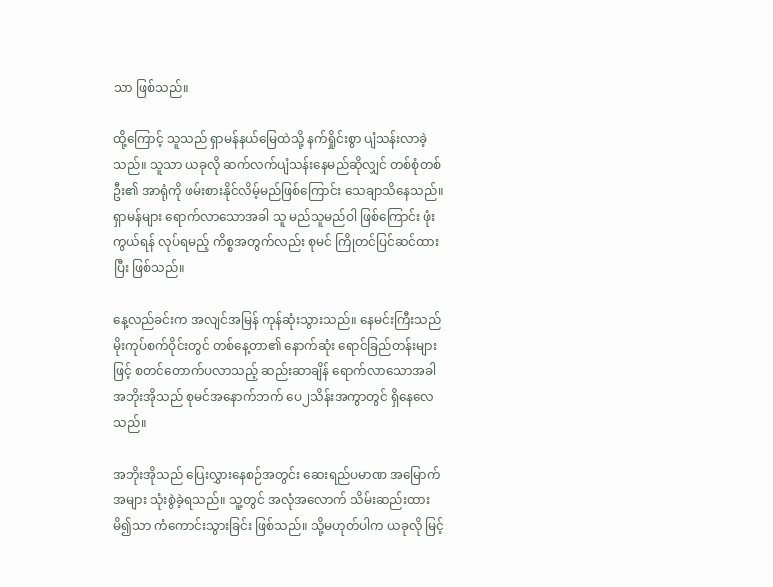သာ ဖြစ်သည်။

ထို့ကြောင့် သူသည် ရှာမန်နယ်မြေထဲသို့ နက်ရှိုင်းစွာ ပျံသန်းလာခဲ့သည်။ သူသာ ယခုလို ဆက်လက်ပျံသန်းနေမည်ဆိုလျှင် တစ်စုံတစ်ဦး၏ အာရုံကို ဖမ်းစားနိုင်လိမ့်မည်ဖြစ်ကြောင်း သေချာသိနေသည်။ ရှာမန်များ ရောက်လာသောအခါ သူ မည်သူမည်ဝါ ဖြစ်ကြောင်း ဖုံးကွယ်ရန် လုပ်ရမည့် ကိစ္စအတွက်လည်း စုမင် ကြိုတင်ပြင်ဆင်ထားပြီး ဖြစ်သည်။

နေ့လည်ခင်းက အလျင်အမြန် ကုန်ဆုံးသွားသည်။ နေမင်းကြီးသည် မိုးကုပ်စက်ဝိုင်းတွင် တစ်နေ့တာ၏ နောက်ဆုံး ရောင်ခြည်တန်းများဖြင့် စတင်တောက်ပလာသည့် ဆည်းဆာချိန် ရောက်လာသောအခါ အဘိုးအိုသည် စုမင်အနောက်ဘက် ပေ၂သိန်းအကွာတွင် ရှိနေလေသည်။

အဘိုးအိုသည် ပြေးလွှားနေစဉ်အတွင်း ဆေးရည်ပမာဏ အမြောက်အများ သုံးစွဲခဲ့ရသည်။ သူ့တွင် အလုံအလောက် သိမ်းဆည်းထားမိ၍သာ ကံကောင်းသွားခြင်း ဖြစ်သည်။ သို့မဟုတ်ပါက ယခုလို မြင့်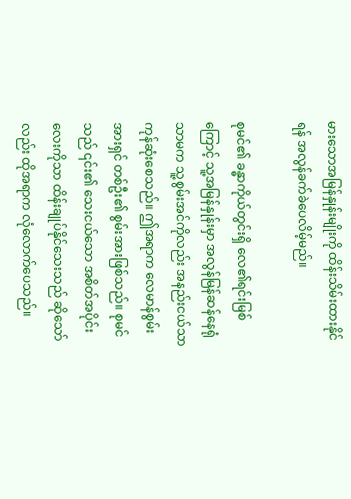မားသောအမြန်နှုန်းမျိုးကို ထိန်းသိမ်းထားနိုင်ရန် အလွန်ခက်ခဲပေလိမ့်မည်။

စုမင်၏ ခန္ဓာကိုယ်တွင်းရှိ လေ၏ရင်းမြစ်ကြောင့် သူ့အမြန်နှုန်းမှာ အလွန်မြန်ဆန်နေရုံသာမက သူ့စွမ်းအင်ကိုလည်း အနည်းငယ်သာ ကုန်ဆုံးစေသည်။ ဤအရာက လေမာန်စွမ်းအားရှင် တစ်ဦး၏ စွမ်းအားဖြစ်သည်။ စုမင်သည် ၎င်း၏ သေးငယ်သော အစိတ်အပိုင်းလေးကိုသာ ထိန်းချုပ်နိုင်သေးသည် ဆိုသော်လည်း ထိုအရာက လုံလောက်ပေသည်။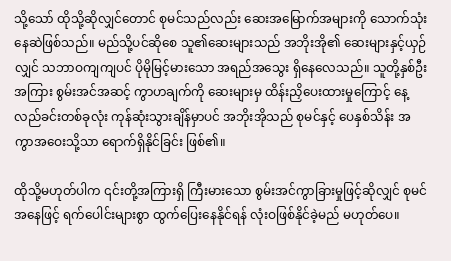သို့သော် ထိုသို့ဆိုလျှင်တောင် စုမင်သည်လည်း ဆေးအမြောက်အများကို သောက်သုံးနေဆဲဖြစ်သည်။ မည်သို့ပင်ဆိုစေ သူ၏ဆေးများသည် အဘိုးအို၏ ဆေးများနှင့်ယှဉ်လျှင် သဘာဝကျကျပင် ပိုမိုမြင့်မားသော အရည်အသွေး ရှိနေလေသည်။ သူတို့နှစ်ဦးအကြား စွမ်းအင်အဆင့် ကွာဟချက်ကို ဆေးများမှ ထိန်းညှိပေးထားမှုကြောင့် နေ့လည်ခင်းတစ်ခုလုံး ကုန်ဆုံးသွားချိန်မှာပင် အဘိုးအိုသည် စုမင်နှင့် ပေနှစ်သိန်း အကွာအဝေးသို့သာ ရောက်ရှိနိုင်ခြင်း ဖြစ်၏။

ထိုသို့မဟုတ်ပါက ၎င်းတို့အကြားရှိ ကြီးမားသော စွမ်းအင်ကွာခြားမှုဖြင့်ဆိုလျှင် စုမင်အနေဖြင့် ရက်ပေါင်းများစွာ ထွက်ပြေးနေနိုင်ရန် လုံးဝဖြစ်နိုင်ခဲ့မည် မဟုတ်ပေ။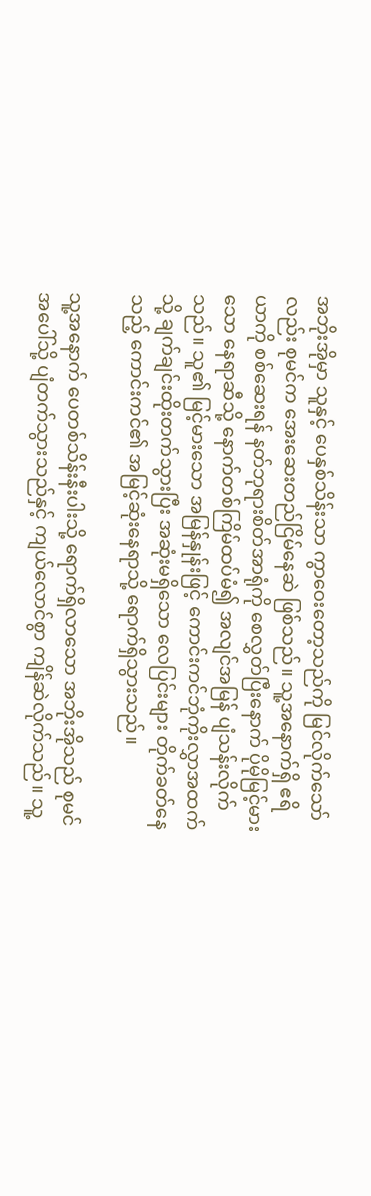အဘိုးအိုမှာ သူနှင့် ပေနှစ်သိန်းသာ ကွာဝေးတော့သည်ကို မြင်လိုက်သော်လည်း စုမင်က အေးဆေးတည်ငြိမ်နေဆဲ ဖြစ်သည်။ သူ့အနောက်ရှိ ဧရိယာကို စစ်ဆေးရန် နတ်ဘုရားစိတ်အာရုံကို စေလွှတ်ပြီးနောက် ပိုမိုမြင့်မားသော နေရာဆီသို့ နောက်တစ်ကြိမ်ထပ်မံ၍ အလျင်အမြန် ပျံသန်းလိုက်သည်။ သူ၏ မြင့်မားသော အမြန်နှုန်းဖြင့် ကောင်းကင်ဘုံကိုးလွှာအထက်သို့ ချက်ချင်းထိုးတက်သွားပြီး အဆုံးမရှိသော လေပြင်းများ တိုက်ခတ်နေသည့် ကောင်းကင်၏ အမြင့်ဆုံးနေရာသို့ ရောက်ရှိသွားသည်။

သူ့အနောက် ပေတစ်သိန်းနီးပါးသို့ ရောက်ရှိလာသော အဘိုးအိုသည် စုမင်အပေါ်သို့ ပျံတက်သွားသည်နှင့် ကျယ်လောင်စွာ ကျိန်ဆဲလိုက်သည်။ သူ့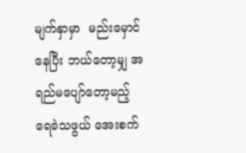မျက်နှာမှာ  မည်းမှောင်နေပြီး ဘယ်တော့မျှ အရည်မပျော်တော့မည့် ရေခဲသဖွယ် အေးစက်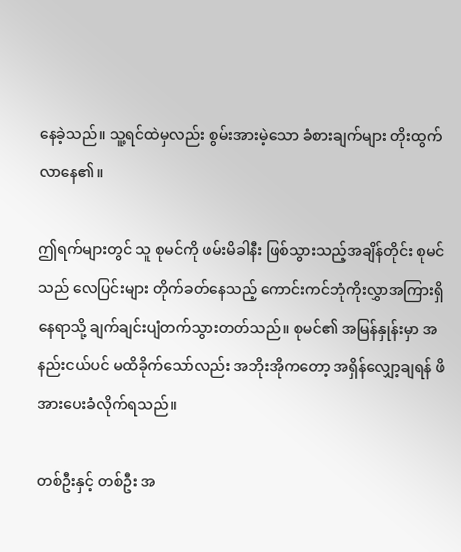နေခဲ့သည်။ သူ့ရင်ထဲမှလည်း စွမ်းအားမဲ့သော ခံစားချက်များ တိုးထွက်လာနေ၏။

ဤရက်များတွင် သူ စုမင်ကို ဖမ်းမိခါနီး ဖြစ်သွားသည့်အချိန်တိုင်း စုမင်သည် လေပြင်းများ တိုက်ခတ်နေသည့် ကောင်းကင်ဘုံကိုးလွှာအကြားရှိ နေရာသို့ ချက်ချင်းပျံတက်သွားတတ်သည်။ စုမင်၏ အမြန်နှုန်းမှာ အနည်းငယ်ပင် မထိခိုက်သော်လည်း အဘိုးအိုကတော့ အရှိန်လျှော့ချရန် ဖိအားပေးခံလိုက်ရသည်။

တစ်ဦးနှင့် တစ်ဦး အ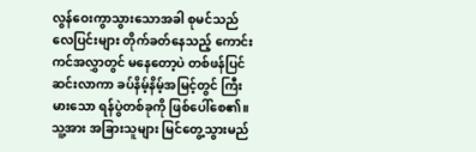လွန်ဝေးကွာသွားသောအခါ စုမင်သည် လေပြင်းများ တိုက်ခတ်နေသည့် ကောင်းကင်အလွှာတွင် မနေတော့ပဲ တစ်ဖန်ပြင်ဆင်းလာကာ ခပ်နိမ့်နိမ့်အမြင့်တွင် ကြီးမားသော ရန်ပွဲတစ်ခုကို ဖြစ်ပေါ်စေ၏။ သူ့အား အခြားသူများ မြင်တွေ့သွားမည်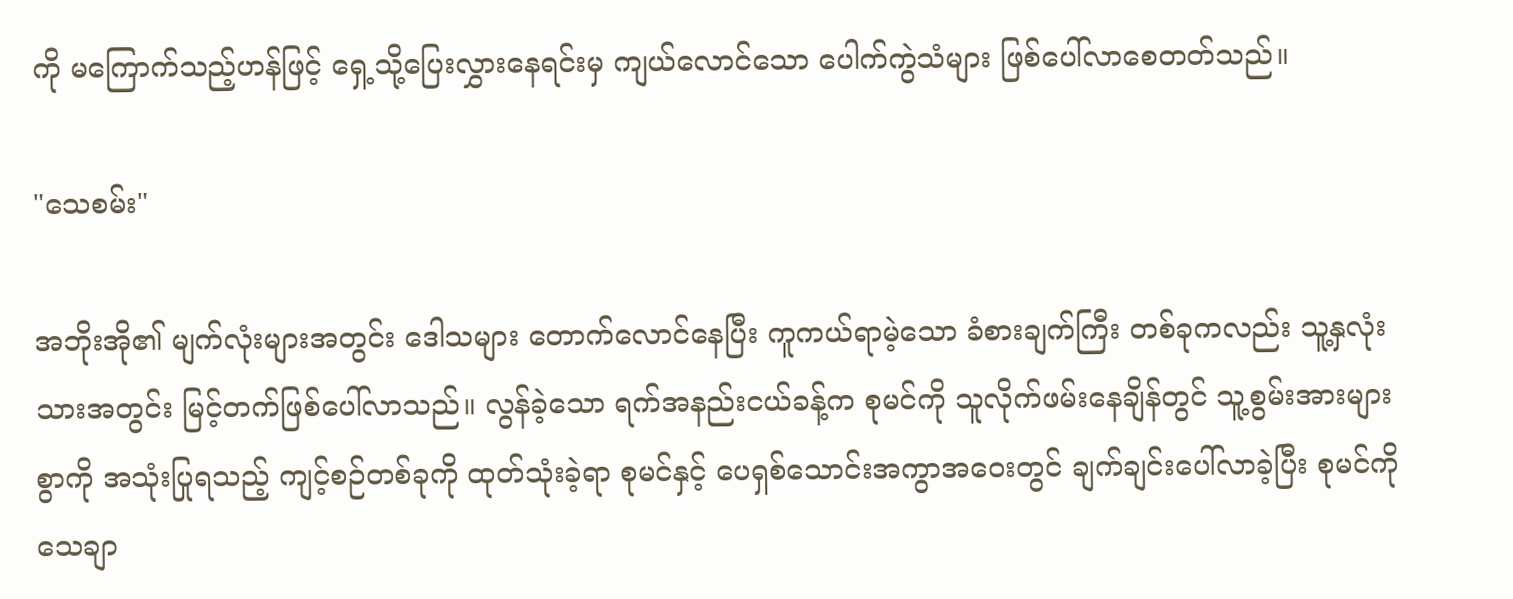ကို မကြောက်သည့်ဟန်ဖြင့် ရှေ့သို့ပြေးလွှားနေရင်းမှ ကျယ်လောင်သော ပေါက်ကွဲသံများ ဖြစ်ပေါ်လာစေတတ်သည်။

"သေစမ်း"

အဘိုးအို၏ မျက်လုံးများအတွင်း ဒေါသများ တောက်လောင်နေပြီး ကူကယ်ရာမဲ့သော ခံစားချက်ကြီး တစ်ခုကလည်း သူ့နှလုံးသားအတွင်း မြင့်တက်ဖြစ်ပေါ်လာသည်။ လွန်ခဲ့သော ရက်အနည်းငယ်ခန့်က စုမင်ကို သူလိုက်ဖမ်းနေချိန်တွင် သူ့စွမ်းအားများစွာကို အသုံးပြုရသည့် ကျင့်စဉ်တစ်ခုကို ထုတ်သုံးခဲ့ရာ စုမင်နှင့် ပေရှစ်သောင်းအကွာအဝေးတွင် ချက်ချင်းပေါ်လာခဲ့ပြီး စုမင်ကို သေချာ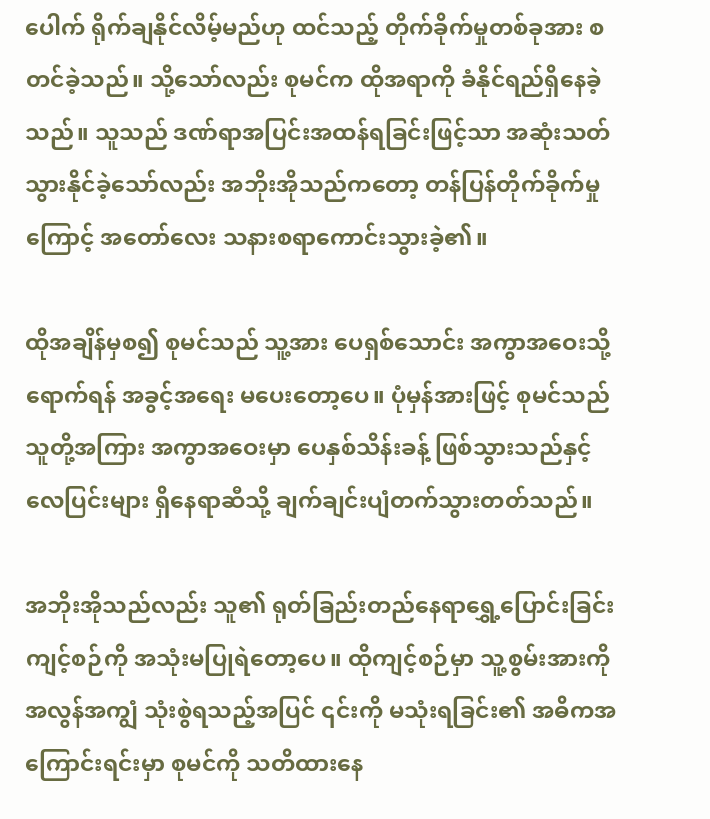ပေါက် ရိုက်ချနိုင်လိမ့်မည်ဟု ထင်သည့် တိုက်ခိုက်မှုတစ်ခုအား စတင်ခဲ့သည်။ သို့သော်လည်း စုမင်က ထိုအရာကို ခံနိုင်ရည်ရှိနေခဲ့သည်။ သူသည် ဒဏ်ရာအပြင်းအထန်ရခြင်းဖြင့်သာ အဆုံးသတ်သွားနိုင်ခဲ့သော်လည်း အဘိုးအိုသည်ကတော့ တန်ပြန်တိုက်ခိုက်မှုကြောင့် အတော်လေး သနားစရာကောင်းသွားခဲ့၏။

ထိုအချိန်မှစ၍ စုမင်သည် သူ့အား ပေရှစ်သောင်း အကွာအဝေးသို့ ရောက်ရန် အခွင့်အရေး မပေးတော့ပေ။ ပုံမှန်အားဖြင့် စုမင်သည် သူတို့အကြား အကွာအဝေးမှာ ပေနှစ်သိန်းခန့် ဖြစ်သွားသည်နှင့် လေပြင်းများ ရှိနေရာဆီသို့ ချက်ချင်းပျံတက်သွားတတ်သည်။

အဘိုးအိုသည်လည်း သူ၏ ရုတ်ခြည်းတည်နေရာရွှေ့ပြောင်းခြင်း ကျင့်စဉ်ကို အသုံးမပြုရဲတော့ပေ။ ထိုကျင့်စဉ်မှာ သူ့စွမ်းအားကို အလွန်အကျွံ သုံးစွဲရသည့်အပြင် ၎င်းကို မသုံးရခြင်း၏ အဓိကအကြောင်းရင်းမှာ စုမင်ကို သတိထားနေ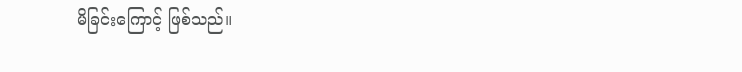မိခြင်းကြောင့် ဖြစ်သည်။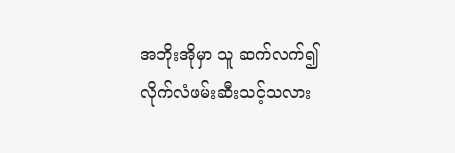အဘိုးအိုမှာ သူ ဆက်လက်၍ လိုက်လံဖမ်းဆီးသင့်သလား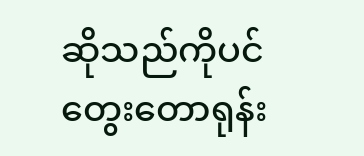ဆိုသည်ကိုပင်  တွေးတောရုန်း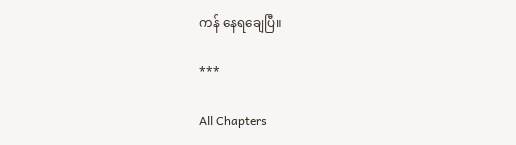ကန် နေရချေပြီ။

***

All Chapters